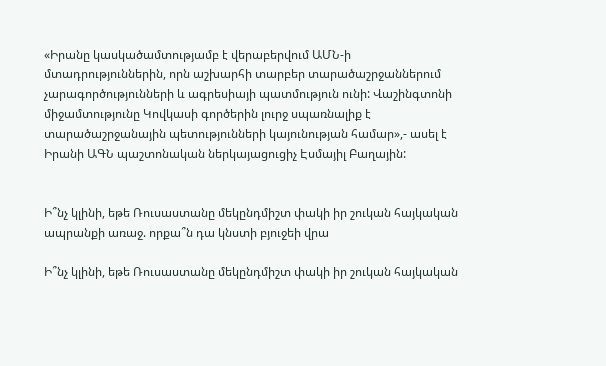«Իրանը կասկածամտությամբ է վերաբերվում ԱՄՆ-ի մտադրություններին, որն աշխարհի տարբեր տարածաշրջաններում չարագործությունների և ագրեսիայի պատմություն ունի: Վաշինգտոնի միջամտությունը Կովկասի գործերին լուրջ սպառնալիք է տարածաշրջանային պետությունների կայունության համար»,- ասել է Իրանի ԱԳՆ պաշտոնական ներկայացուցիչ Էսմայիլ Բաղային:


Ի՞նչ կլինի, եթե Ռուսաստանը մեկընդմիշտ փակի իր շուկան հայկական ապրանքի առաջ. որքա՞ն դա կնստի բյուջեի վրա

Ի՞նչ կլինի, եթե Ռուսաստանը մեկընդմիշտ փակի իր շուկան հայկական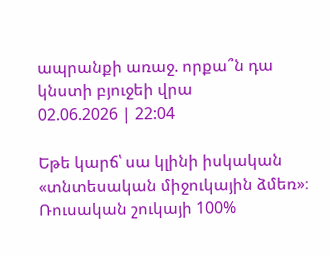ապրանքի առաջ. որքա՞ն դա կնստի բյուջեի վրա
02.06.2026 | 22:04

Եթե կարճ՝ սա կլինի իսկական «տնտեսական միջուկային ձմեռ»։ Ռուսական շուկայի 100%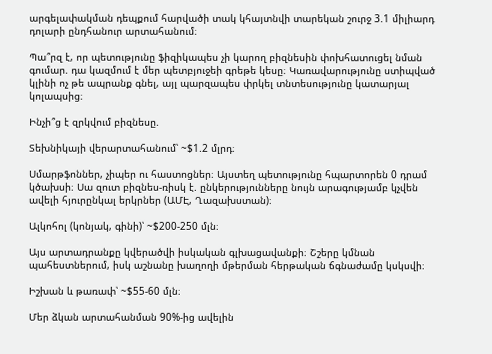արգելափակման դեպքում հարվածի տակ կհայտնվի տարեկան շուրջ 3.1 միլիարդ դոլարի ընդհանուր արտահանում։

Պա՞րզ է, որ պետությունը ֆիզիկապես չի կարող բիզնեսին փոխհատուցել նման գումար. դա կազմում է մեր պետբյուջեի գրեթե կեսը։ Կառավարությունը ստիպված կլինի ոչ թե ապրանք գնել, այլ պարզապես փրկել տնտեսությունը կատարյալ կոլապսից։

Ինչի՞ց է զրկվում բիզնեսը.

Տեխնիկայի վերարտահանում՝ ~$1.2 մլրդ։

Սմարթֆոններ, չիպեր ու հաստոցներ։ Այստեղ պետությունը հպարտորեն 0 դրամ կծախսի։ Սա զուտ բիզնես-ռիսկ է. ընկերությունները նույն արագությամբ կչվեն ավելի հյուրընկալ երկրներ (ԱՄԷ, Ղազախստան)։

Ալկոհոլ (կոնյակ, գինի)՝ ~$200-250 մլն։

Այս արտադրանքը կվերածվի իսկական գլխացավանքի։ Շշերը կմնան պահեստներում, իսկ աշնանը խաղողի մթերման հերթական ճգնաժամը կսկսվի։

Իշխան և թառափ՝ ~$55-60 մլն։

Մեր ձկան արտահանման 90%-ից ավելին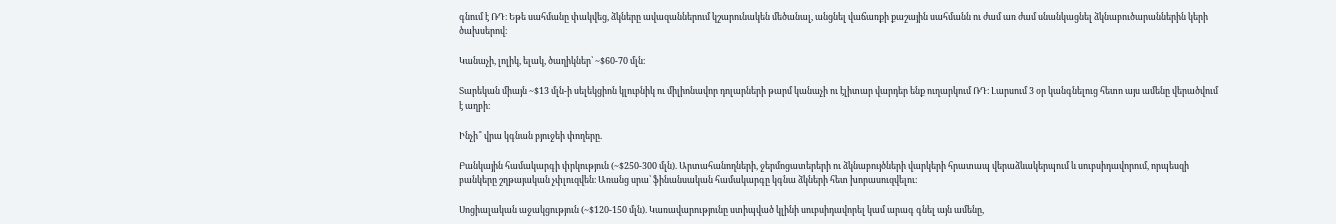գնում է ՌԴ։ Եթե սահմանը փակվեց, ձկները ավազաններում կշարունակեն մեծանալ, անցնել վաճառքի քաշային սահմանն ու ժամ առ ժամ սնանկացնել ձկնաբուծարաններին կերի ծախսերով։

Կանաչի, լոլիկ, ելակ, ծաղիկներ՝ ~$60-70 մլն։

Տարեկան միայն ~$13 մլն-ի սելեկցիոն կլուբնիկ ու միլիոնավոր դոլարների թարմ կանաչի ու էլիտար վարդեր ենք ուղարկում ՌԴ։ Լարսում 3 օր կանգնելուց հետո այս ամենը վերածվում է աղբի։

Ինչի՞ վրա կգնան բյուջեի փողերը.

Բանկային համակարգի փրկություն (~$250-300 մլն). Արտահանողների, ջերմոցատերերի ու ձկնաբույծների վարկերի հրատապ վերաձևակերպում և սուբսիդավորում, որպեսզի բանկերը շղթայական չփլուզվեն։ Առանց սրա՝ ֆինանսական համակարգը կգնա ձկների հետ խորասուզվելու։

Սոցիալական աջակցություն (~$120-150 մլն). Կառավարությունը ստիպված կլինի սուբսիդավորել կամ արագ գնել այն ամենը,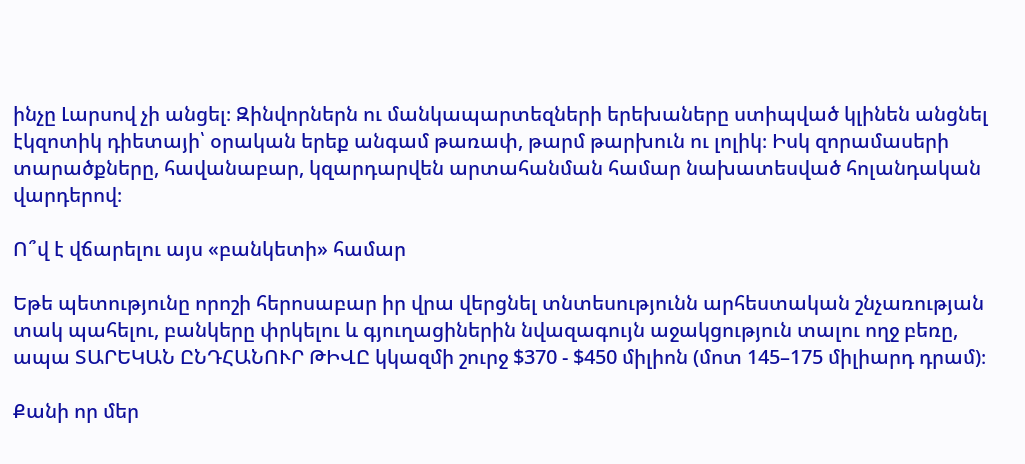ինչը Լարսով չի անցել։ Զինվորներն ու մանկապարտեզների երեխաները ստիպված կլինեն անցնել էկզոտիկ դիետայի՝ օրական երեք անգամ թառափ, թարմ թարխուն ու լոլիկ։ Իսկ զորամասերի տարածքները, հավանաբար, կզարդարվեն արտահանման համար նախատեսված հոլանդական վարդերով։

Ո՞վ է վճարելու այս «բանկետի» համար

Եթե պետությունը որոշի հերոսաբար իր վրա վերցնել տնտեսությունն արհեստական շնչառության տակ պահելու, բանկերը փրկելու և գյուղացիներին նվազագույն աջակցություն տալու ողջ բեռը, ապա ՏԱՐԵԿԱՆ ԸՆԴՀԱՆՈՒՐ ԹԻՎԸ կկազմի շուրջ $370 - $450 միլիոն (մոտ 145–175 միլիարդ դրամ)։

Քանի որ մեր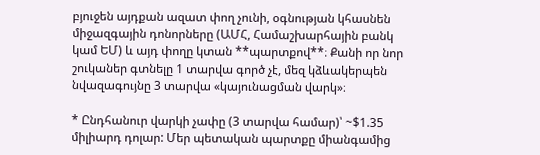բյուջեն այդքան ազատ փող չունի, օգնության կհասնեն միջազգային դոնորները (ԱՄՀ, Համաշխարհային բանկ կամ ԵՄ) և այդ փողը կտան **պարտքով**։ Քանի որ նոր շուկաներ գտնելը 1 տարվա գործ չէ, մեզ կձևակերպեն նվազագույնը 3 տարվա «կայունացման վարկ»։

* Ընդհանուր վարկի չափը (3 տարվա համար)՝ ~$1.35 միլիարդ դոլար: Մեր պետական պարտքը միանգամից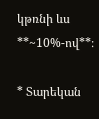կթռնի ևս **~10%-ով**։

* Տարեկան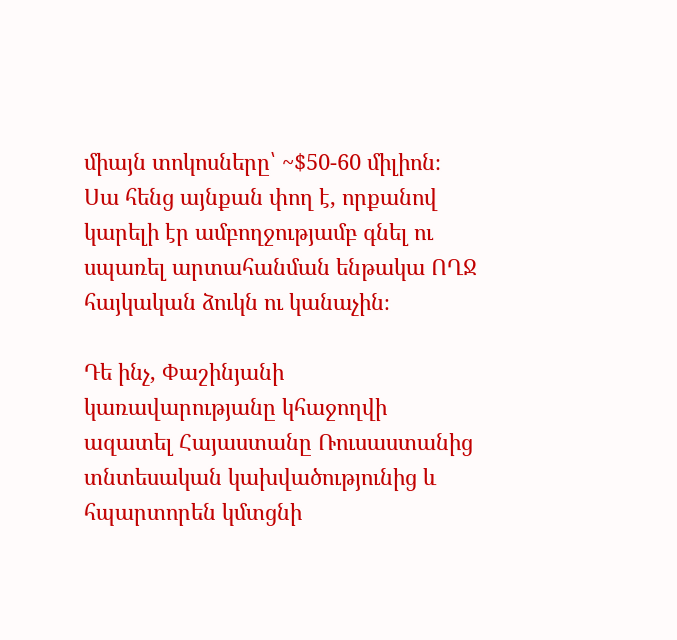միայն տոկոսները՝ ~$50-60 միլիոն։ Սա հենց այնքան փող է, որքանով կարելի էր ամբողջությամբ գնել ու սպառել արտահանման ենթակա ՈՂՋ հայկական ձուկն ու կանաչին։

Դե ինչ, Փաշինյանի կառավարությանը կհաջողվի ազատել Հայաստանը Ռուսաստանից տնտեսական կախվածությունից և հպարտորեն կմտցնի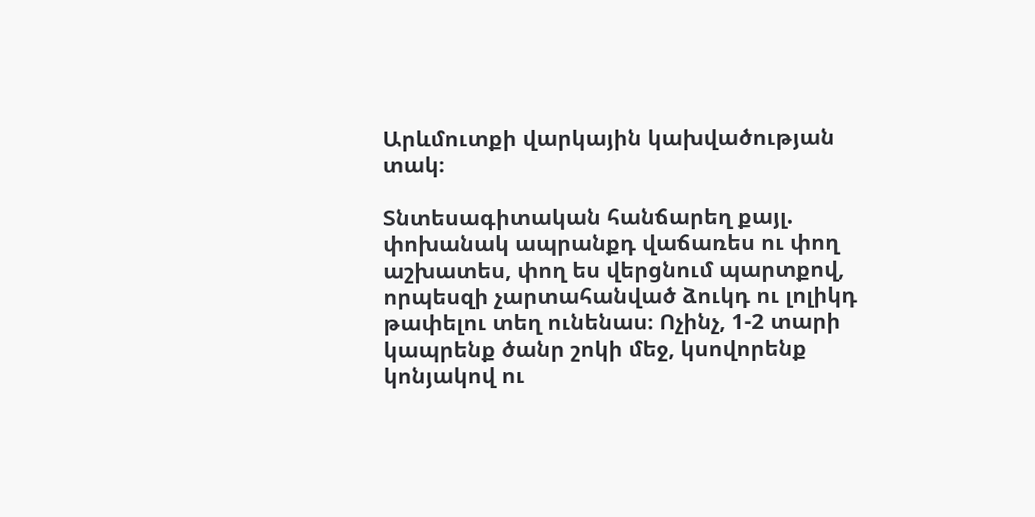Արևմուտքի վարկային կախվածության տակ։

Տնտեսագիտական հանճարեղ քայլ. փոխանակ ապրանքդ վաճառես ու փող աշխատես, փող ես վերցնում պարտքով, որպեսզի չարտահանված ձուկդ ու լոլիկդ թափելու տեղ ունենաս։ Ոչինչ, 1-2 տարի կապրենք ծանր շոկի մեջ, կսովորենք կոնյակով ու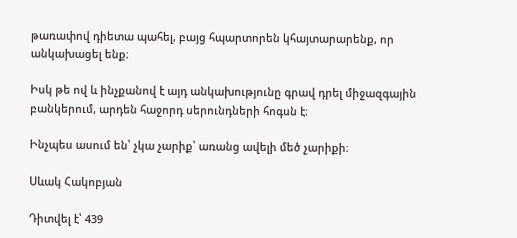թառափով դիետա պահել, բայց հպարտորեն կհայտարարենք, որ անկախացել ենք։

Իսկ թե ով և ինչքանով է այդ անկախությունը գրավ դրել միջազգային բանկերում, արդեն հաջորդ սերունդների հոգսն է։

Ինչպես ասում են՝ չկա չարիք՝ առանց ավելի մեծ չարիքի։

Սևակ Հակոբյան

Դիտվել է՝ 439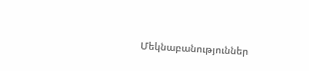Մեկնաբանություններ